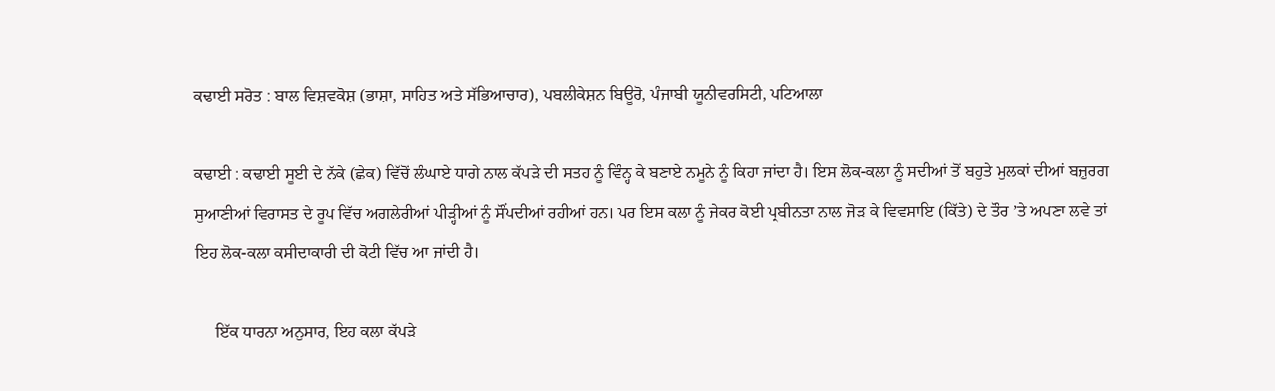ਕਢਾਈ ਸਰੋਤ : ਬਾਲ ਵਿਸ਼ਵਕੋਸ਼ (ਭਾਸ਼ਾ, ਸਾਹਿਤ ਅਤੇ ਸੱਭਿਆਚਾਰ), ਪਬਲੀਕੇਸ਼ਨ ਬਿਊਰੋ, ਪੰਜਾਬੀ ਯੂਨੀਵਰਸਿਟੀ, ਪਟਿਆਲਾ

ਕਢਾਈ : ਕਢਾਈ ਸੂਈ ਦੇ ਨੱਕੇ (ਛੇਕ) ਵਿੱਚੋਂ ਲੰਘਾਏ ਧਾਗੇ ਨਾਲ ਕੱਪੜੇ ਦੀ ਸਤਹ ਨੂੰ ਵਿੰਨ੍ਹ ਕੇ ਬਣਾਏ ਨਮੂਨੇ ਨੂੰ ਕਿਹਾ ਜਾਂਦਾ ਹੈ। ਇਸ ਲੋਕ-ਕਲਾ ਨੂੰ ਸਦੀਆਂ ਤੋਂ ਬਹੁਤੇ ਮੁਲਕਾਂ ਦੀਆਂ ਬਜ਼ੁਰਗ ਸੁਆਣੀਆਂ ਵਿਰਾਸਤ ਦੇ ਰੂਪ ਵਿੱਚ ਅਗਲੇਰੀਆਂ ਪੀੜ੍ਹੀਆਂ ਨੂੰ ਸੌਂਪਦੀਆਂ ਰਹੀਆਂ ਹਨ। ਪਰ ਇਸ ਕਲਾ ਨੂੰ ਜੇਕਰ ਕੋਈ ਪ੍ਰਬੀਨਤਾ ਨਾਲ ਜੋੜ ਕੇ ਵਿਵਸਾਇ (ਕਿੱਤੇ) ਦੇ ਤੌਰ ’ਤੇ ਅਪਣਾ ਲਵੇ ਤਾਂ ਇਹ ਲੋਕ-ਕਲਾ ਕਸੀਦਾਕਾਰੀ ਦੀ ਕੋਟੀ ਵਿੱਚ ਆ ਜਾਂਦੀ ਹੈ।

     ਇੱਕ ਧਾਰਨਾ ਅਨੁਸਾਰ, ਇਹ ਕਲਾ ਕੱਪੜੇ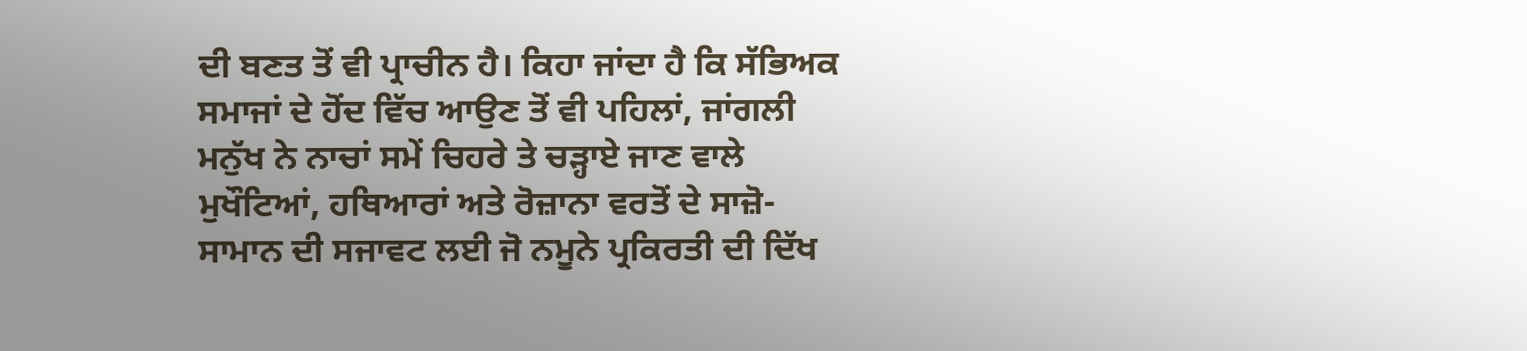ਦੀ ਬਣਤ ਤੋਂ ਵੀ ਪ੍ਰਾਚੀਨ ਹੈ। ਕਿਹਾ ਜਾਂਦਾ ਹੈ ਕਿ ਸੱਭਿਅਕ ਸਮਾਜਾਂ ਦੇ ਹੋਂਦ ਵਿੱਚ ਆਉਣ ਤੋਂ ਵੀ ਪਹਿਲਾਂ, ਜਾਂਗਲੀ ਮਨੁੱਖ ਨੇ ਨਾਚਾਂ ਸਮੇਂ ਚਿਹਰੇ ਤੇ ਚੜ੍ਹਾਏ ਜਾਣ ਵਾਲੇ ਮੁਖੌਟਿਆਂ, ਹਥਿਆਰਾਂ ਅਤੇ ਰੋਜ਼ਾਨਾ ਵਰਤੋਂ ਦੇ ਸਾਜ਼ੋ- ਸਾਮਾਨ ਦੀ ਸਜਾਵਟ ਲਈ ਜੋ ਨਮੂਨੇ ਪ੍ਰਕਿਰਤੀ ਦੀ ਦਿੱਖ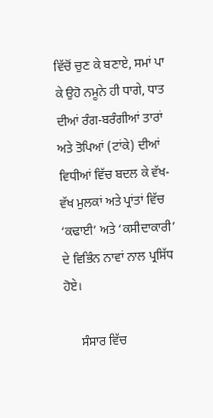ਵਿੱਚੋਂ ਚੁਣ ਕੇ ਬਣਾਏ, ਸਮਾਂ ਪਾ ਕੇ ਉਹੋ ਨਮੂਨੇ ਹੀ ਧਾਗੇ, ਧਾਤ ਦੀਆਂ ਰੰਗ-ਬਰੰਗੀਆਂ ਤਾਰਾਂ ਅਤੇ ਤੋਪਿਆਂ (ਟਾਂਕੇ) ਦੀਆਂ ਵਿਧੀਆਂ ਵਿੱਚ ਬਦਲ ਕੇ ਵੱਖ-ਵੱਖ ਮੁਲਕਾਂ ਅਤੇ ਪ੍ਰਾਂਤਾਂ ਵਿੱਚ ‘ਕਢਾਈ’ ਅਤੇ ‘ਕਸੀਦਾਕਾਰੀ’ ਦੇ ਵਿਭਿੰਨ ਨਾਵਾਂ ਨਾਲ ਪ੍ਰਸਿੱਧ ਹੋਏ।

     ਸੰਸਾਰ ਵਿੱਚ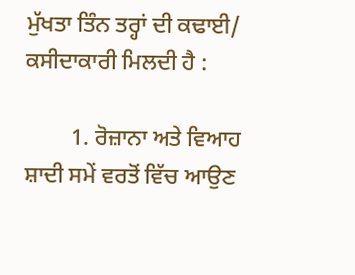ਮੁੱਖਤਾ ਤਿੰਨ ਤਰ੍ਹਾਂ ਦੀ ਕਢਾਈ/ ਕਸੀਦਾਕਾਰੀ ਮਿਲਦੀ ਹੈ :

        1. ਰੋਜ਼ਾਨਾ ਅਤੇ ਵਿਆਹ ਸ਼ਾਦੀ ਸਮੇਂ ਵਰਤੋਂ ਵਿੱਚ ਆਉਣ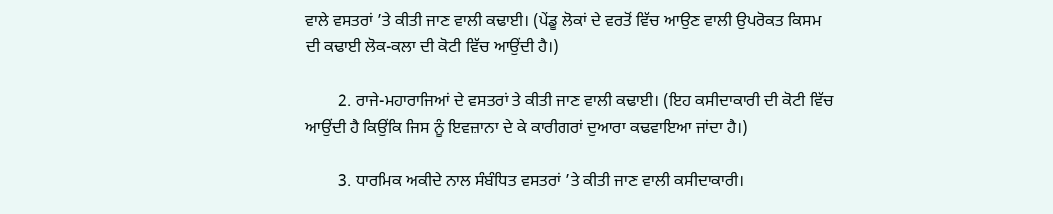ਵਾਲੇ ਵਸਤਰਾਂ ’ਤੇ ਕੀਤੀ ਜਾਣ ਵਾਲੀ ਕਢਾਈ। (ਪੇਂਡੂ ਲੋਕਾਂ ਦੇ ਵਰਤੋਂ ਵਿੱਚ ਆਉਣ ਵਾਲੀ ਉਪਰੋਕਤ ਕਿਸਮ ਦੀ ਕਢਾਈ ਲੋਕ-ਕਲਾ ਦੀ ਕੋਟੀ ਵਿੱਚ ਆਉਂਦੀ ਹੈ।)

        2. ਰਾਜੇ-ਮਹਾਰਾਜਿਆਂ ਦੇ ਵਸਤਰਾਂ ਤੇ ਕੀਤੀ ਜਾਣ ਵਾਲੀ ਕਢਾਈ। (ਇਹ ਕਸੀਦਾਕਾਰੀ ਦੀ ਕੋਟੀ ਵਿੱਚ ਆਉਂਦੀ ਹੈ ਕਿਉਂਕਿ ਜਿਸ ਨੂੰ ਇਵਜ਼ਾਨਾ ਦੇ ਕੇ ਕਾਰੀਗਰਾਂ ਦੁਆਰਾ ਕਢਵਾਇਆ ਜਾਂਦਾ ਹੈ।)

        3. ਧਾਰਮਿਕ ਅਕੀਦੇ ਨਾਲ ਸੰਬੰਧਿਤ ਵਸਤਰਾਂ ’ਤੇ ਕੀਤੀ ਜਾਣ ਵਾਲੀ ਕਸੀਦਾਕਾਰੀ।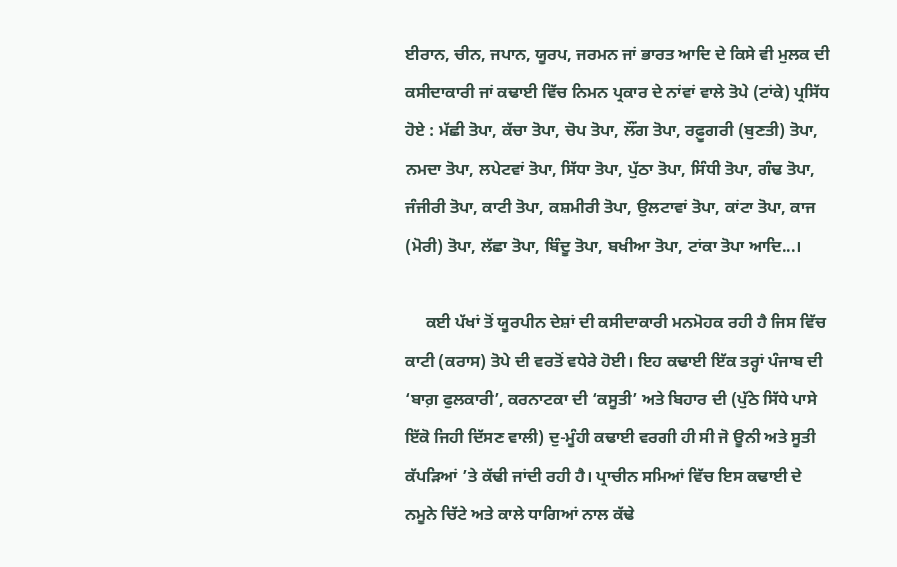ਈਰਾਨ, ਚੀਨ, ਜਪਾਨ, ਯੂਰਪ, ਜਰਮਨ ਜਾਂ ਭਾਰਤ ਆਦਿ ਦੇ ਕਿਸੇ ਵੀ ਮੁਲਕ ਦੀ ਕਸੀਦਾਕਾਰੀ ਜਾਂ ਕਢਾਈ ਵਿੱਚ ਨਿਮਨ ਪ੍ਰਕਾਰ ਦੇ ਨਾਂਵਾਂ ਵਾਲੇ ਤੋਪੇ (ਟਾਂਕੇ) ਪ੍ਰਸਿੱਧ ਹੋਏ : ਮੱਛੀ ਤੋਪਾ, ਕੱਚਾ ਤੋਪਾ, ਚੋਪ ਤੋਪਾ, ਲੌਂਗ ਤੋਪਾ, ਰਫ਼ੂਗਰੀ (ਬੁਣਤੀ) ਤੋਪਾ, ਨਮਦਾ ਤੋਪਾ, ਲਪੇਟਵਾਂ ਤੋਪਾ, ਸਿੱਧਾ ਤੋਪਾ, ਪੁੱਠਾ ਤੋਪਾ, ਸਿੰਧੀ ਤੋਪਾ, ਗੰਢ ਤੋਪਾ, ਜੰਜੀਰੀ ਤੋਪਾ, ਕਾਟੀ ਤੋਪਾ, ਕਸ਼ਮੀਰੀ ਤੋਪਾ, ਉਲਟਾਵਾਂ ਤੋਪਾ, ਕਾਂਟਾ ਤੋਪਾ, ਕਾਜ (ਮੋਰੀ) ਤੋਪਾ, ਲੱਛਾ ਤੋਪਾ, ਬਿੰਦੂ ਤੋਪਾ, ਬਖੀਆ ਤੋਪਾ, ਟਾਂਕਾ ਤੋਪਾ ਆਦਿ...।

     ਕਈ ਪੱਖਾਂ ਤੋਂ ਯੂਰਪੀਨ ਦੇਸ਼ਾਂ ਦੀ ਕਸੀਦਾਕਾਰੀ ਮਨਮੋਹਕ ਰਹੀ ਹੈ ਜਿਸ ਵਿੱਚ ਕਾਟੀ (ਕਰਾਸ) ਤੋਪੇ ਦੀ ਵਰਤੋਂ ਵਧੇਰੇ ਹੋਈ। ਇਹ ਕਢਾਈ ਇੱਕ ਤਰ੍ਹਾਂ ਪੰਜਾਬ ਦੀ ‘ਬਾਗ਼ ਫੁਲਕਾਰੀ’, ਕਰਨਾਟਕਾ ਦੀ ‘ਕਸੂਤੀ’ ਅਤੇ ਬਿਹਾਰ ਦੀ (ਪੁੱਠੇ ਸਿੱਧੇ ਪਾਸੇ ਇੱਕੋ ਜਿਹੀ ਦਿੱਸਣ ਵਾਲੀ) ਦੁ-ਮੂੰਹੀ ਕਢਾਈ ਵਰਗੀ ਹੀ ਸੀ ਜੋ ਊਨੀ ਅਤੇ ਸੂਤੀ ਕੱਪੜਿਆਂ ’ਤੇ ਕੱਢੀ ਜਾਂਦੀ ਰਹੀ ਹੈ। ਪ੍ਰਾਚੀਨ ਸਮਿਆਂ ਵਿੱਚ ਇਸ ਕਢਾਈ ਦੇ ਨਮੂਨੇ ਚਿੱਟੇ ਅਤੇ ਕਾਲੇ ਧਾਗਿਆਂ ਨਾਲ ਕੱਢੇ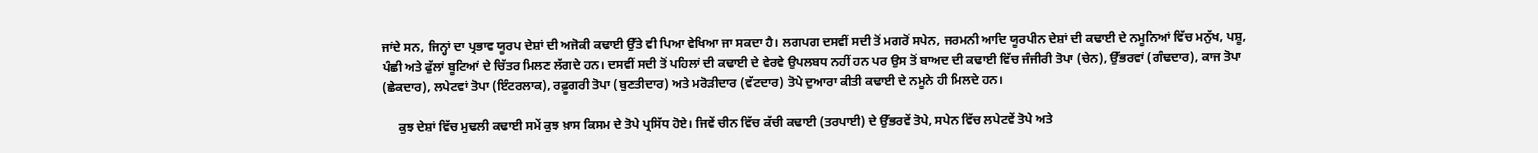ਜਾਂਦੇ ਸਨ, ਜਿਨ੍ਹਾਂ ਦਾ ਪ੍ਰਭਾਵ ਯੂਰਪ ਦੇਸ਼ਾਂ ਦੀ ਅਜੋਕੀ ਕਢਾਈ ਉੱਤੇ ਵੀ ਪਿਆ ਵੇਖਿਆ ਜਾ ਸਕਦਾ ਹੈ। ਲਗਪਗ ਦਸਵੀਂ ਸਦੀ ਤੋਂ ਮਗਰੋਂ ਸਪੇਨ, ਜਰਮਨੀ ਆਦਿ ਯੂਰਪੀਨ ਦੇਸ਼ਾਂ ਦੀ ਕਢਾਈ ਦੇ ਨਮੂਨਿਆਂ ਵਿੱਚ ਮਨੁੱਖ, ਪਸ਼ੂ, ਪੰਛੀ ਅਤੇ ਫੁੱਲਾਂ ਬੂਟਿਆਂ ਦੇ ਚਿੱਤਰ ਮਿਲਣ ਲੱਗਦੇ ਹਨ। ਦਸਵੀਂ ਸਦੀ ਤੋਂ ਪਹਿਲਾਂ ਦੀ ਕਢਾਈ ਦੇ ਵੇਰਵੇ ਉਪਲਬਧ ਨਹੀਂ ਹਨ ਪਰ ਉਸ ਤੋਂ ਬਾਅਦ ਦੀ ਕਢਾਈ ਵਿੱਚ ਜੰਜੀਰੀ ਤੋਪਾ (ਚੇਨ), ਉੱਭਰਵਾਂ (ਗੰਢਦਾਰ), ਕਾਜ ਤੋਪਾ (ਛੇਕਦਾਰ), ਲਪੇਟਵਾਂ ਤੋਪਾ (ਇੰਟਰਲਾਕ), ਰਫ਼ੂਗਰੀ ਤੋਪਾ (ਬੁਣਤੀਦਾਰ) ਅਤੇ ਮਰੋੜੀਦਾਰ (ਵੱਟਦਾਰ) ਤੋਪੇ ਦੁਆਰਾ ਕੀਤੀ ਕਢਾਈ ਦੇ ਨਮੂਨੇ ਹੀ ਮਿਲਦੇ ਹਨ।

     ਕੁਝ ਦੇਸ਼ਾਂ ਵਿੱਚ ਮੁਢਲੀ ਕਢਾਈ ਸਮੇਂ ਕੁਝ ਖ਼ਾਸ ਕਿਸਮ ਦੇ ਤੋਪੇ ਪ੍ਰਸਿੱਧ ਹੋਏ। ਜਿਵੇਂ ਚੀਨ ਵਿੱਚ ਕੱਚੀ ਕਢਾਈ (ਤਰਪਾਈ) ਦੇ ਉੱਭਰਵੇਂ ਤੋਪੇ, ਸਪੇਨ ਵਿੱਚ ਲਪੇਟਵੇਂ ਤੋਪੇ ਅਤੇ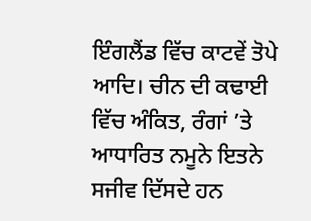ਇੰਗਲੈਂਡ ਵਿੱਚ ਕਾਟਵੇਂ ਤੋਪੇ ਆਦਿ। ਚੀਨ ਦੀ ਕਢਾਈ ਵਿੱਚ ਅੰਕਿਤ, ਰੰਗਾਂ ’ਤੇ ਆਧਾਰਿਤ ਨਮੂਨੇ ਇਤਨੇ ਸਜੀਵ ਦਿੱਸਦੇ ਹਨ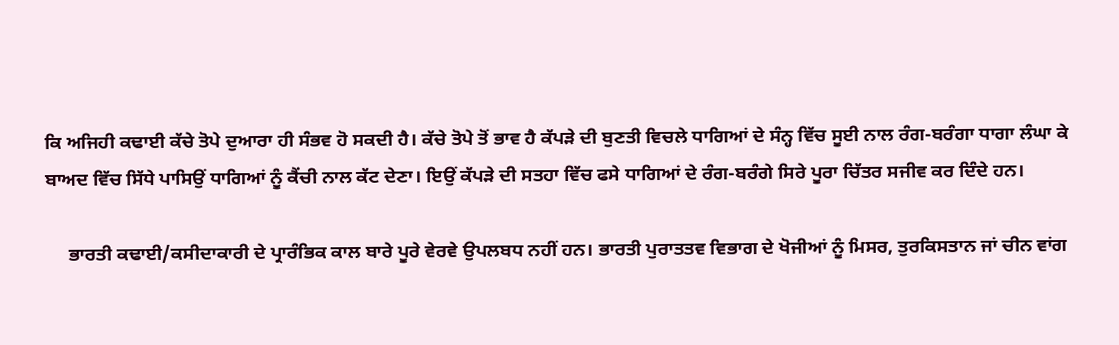ਕਿ ਅਜਿਹੀ ਕਢਾਈ ਕੱਚੇ ਤੋਪੇ ਦੁਆਰਾ ਹੀ ਸੰਭਵ ਹੋ ਸਕਦੀ ਹੈ। ਕੱਚੇ ਤੋਪੇ ਤੋਂ ਭਾਵ ਹੈ ਕੱਪੜੇ ਦੀ ਬੁਣਤੀ ਵਿਚਲੇ ਧਾਗਿਆਂ ਦੇ ਸੰਨ੍ਹ ਵਿੱਚ ਸੂਈ ਨਾਲ ਰੰਗ-ਬਰੰਗਾ ਧਾਗਾ ਲੰਘਾ ਕੇ ਬਾਅਦ ਵਿੱਚ ਸਿੱਧੇ ਪਾਸਿਉਂ ਧਾਗਿਆਂ ਨੂੰ ਕੈਂਚੀ ਨਾਲ ਕੱਟ ਦੇਣਾ। ਇਉਂ ਕੱਪੜੇ ਦੀ ਸਤਹਾ ਵਿੱਚ ਫਸੇ ਧਾਗਿਆਂ ਦੇ ਰੰਗ-ਬਰੰਗੇ ਸਿਰੇ ਪੂਰਾ ਚਿੱਤਰ ਸਜੀਵ ਕਰ ਦਿੰਦੇ ਹਨ।

     ਭਾਰਤੀ ਕਢਾਈ/ਕਸੀਦਾਕਾਰੀ ਦੇ ਪ੍ਰਾਰੰਭਿਕ ਕਾਲ ਬਾਰੇ ਪੂਰੇ ਵੇਰਵੇ ਉਪਲਬਧ ਨਹੀਂ ਹਨ। ਭਾਰਤੀ ਪੁਰਾਤਤਵ ਵਿਭਾਗ ਦੇ ਖੋਜੀਆਂ ਨੂੰ ਮਿਸਰ, ਤੁਰਕਿਸਤਾਨ ਜਾਂ ਚੀਨ ਵਾਂਗ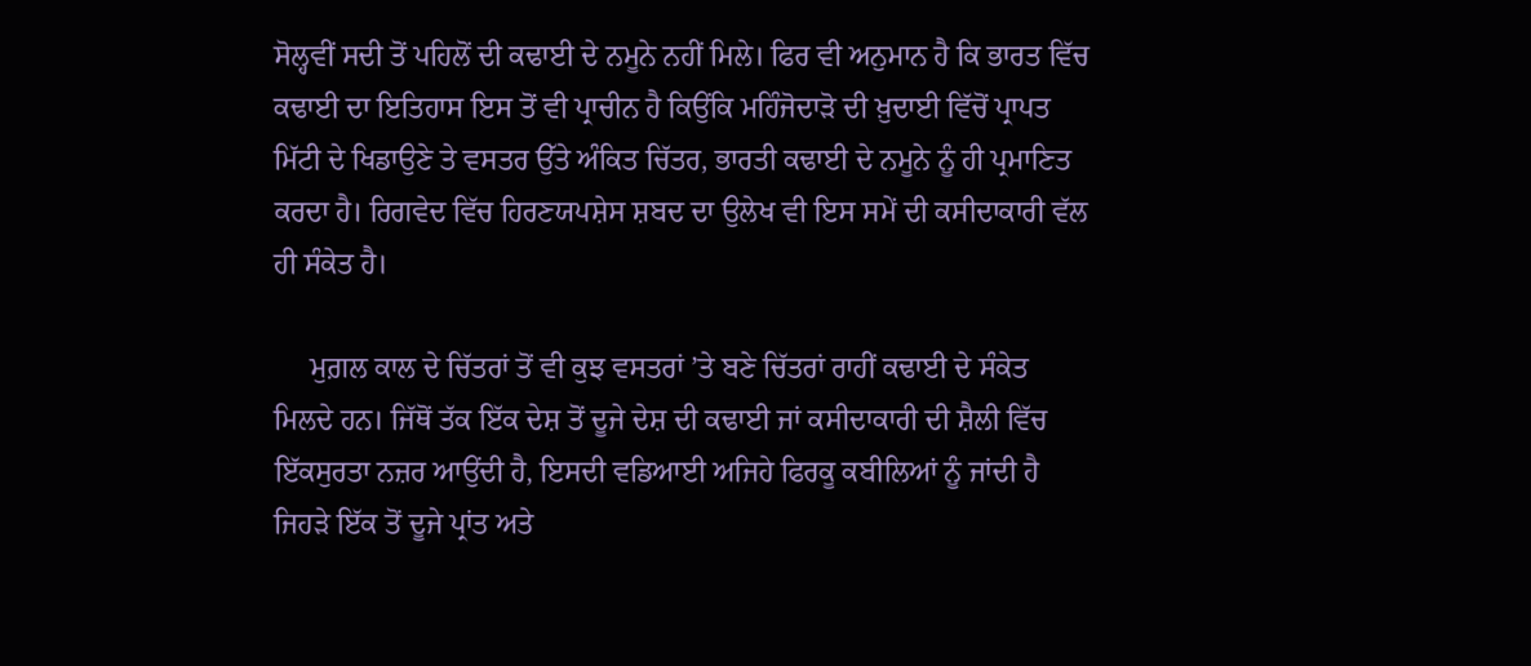ਸੋਲ੍ਹਵੀਂ ਸਦੀ ਤੋਂ ਪਹਿਲੋਂ ਦੀ ਕਢਾਈ ਦੇ ਨਮੂਨੇ ਨਹੀਂ ਮਿਲੇ। ਫਿਰ ਵੀ ਅਨੁਮਾਨ ਹੈ ਕਿ ਭਾਰਤ ਵਿੱਚ ਕਢਾਈ ਦਾ ਇਤਿਹਾਸ ਇਸ ਤੋਂ ਵੀ ਪ੍ਰਾਚੀਨ ਹੈ ਕਿਉਂਕਿ ਮਹਿੰਜੋਦਾੜੋ ਦੀ ਖ਼ੁਦਾਈ ਵਿੱਚੋਂ ਪ੍ਰਾਪਤ ਮਿੱਟੀ ਦੇ ਖਿਡਾਉਣੇ ਤੇ ਵਸਤਰ ਉੱਤੇ ਅੰਕਿਤ ਚਿੱਤਰ, ਭਾਰਤੀ ਕਢਾਈ ਦੇ ਨਮੂਨੇ ਨੂੰ ਹੀ ਪ੍ਰਮਾਣਿਤ ਕਰਦਾ ਹੈ। ਰਿਗਵੇਦ ਵਿੱਚ ਹਿਰਣਯਪਸ਼ੇਸ ਸ਼ਬਦ ਦਾ ਉਲੇਖ ਵੀ ਇਸ ਸਮੇਂ ਦੀ ਕਸੀਦਾਕਾਰੀ ਵੱਲ ਹੀ ਸੰਕੇਤ ਹੈ।

     ਮੁਗ਼ਲ ਕਾਲ ਦੇ ਚਿੱਤਰਾਂ ਤੋਂ ਵੀ ਕੁਝ ਵਸਤਰਾਂ ’ਤੇ ਬਣੇ ਚਿੱਤਰਾਂ ਰਾਹੀਂ ਕਢਾਈ ਦੇ ਸੰਕੇਤ ਮਿਲਦੇ ਹਨ। ਜਿੱਥੋਂ ਤੱਕ ਇੱਕ ਦੇਸ਼ ਤੋਂ ਦੂਜੇ ਦੇਸ਼ ਦੀ ਕਢਾਈ ਜਾਂ ਕਸੀਦਾਕਾਰੀ ਦੀ ਸ਼ੈਲੀ ਵਿੱਚ ਇੱਕਸੁਰਤਾ ਨਜ਼ਰ ਆਉਂਦੀ ਹੈ, ਇਸਦੀ ਵਡਿਆਈ ਅਜਿਹੇ ਫਿਰਕੂ ਕਬੀਲਿਆਂ ਨੂੰ ਜਾਂਦੀ ਹੈ ਜਿਹੜੇ ਇੱਕ ਤੋਂ ਦੂਜੇ ਪ੍ਰਾਂਤ ਅਤੇ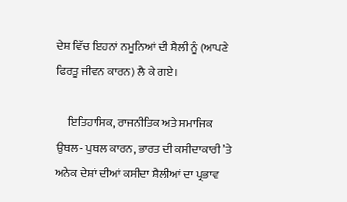ਦੇਸ਼ ਵਿੱਚ ਇਹਨਾਂ ਨਮੂਨਿਆਂ ਦੀ ਸ਼ੈਲੀ ਨੂੰ (ਆਪਣੇ ਫਿਰਤੂ ਜੀਵਨ ਕਾਰਨ) ਲੈ ਕੇ ਗਏ।

     ਇਤਿਹਾਸਿਕ, ਰਾਜਨੀਤਿਕ ਅਤੇ ਸਮਾਜਿਕ ਉਥਲ- ਪੁਥਲ ਕਾਰਨ, ਭਾਰਤ ਦੀ ਕਸੀਦਾਕਾਰੀ ’ਤੇ ਅਨੇਕ ਦੇਸ਼ਾਂ ਦੀਆਂ ਕਸੀਦਾ ਸ਼ੈਲੀਆਂ ਦਾ ਪ੍ਰਭਾਵ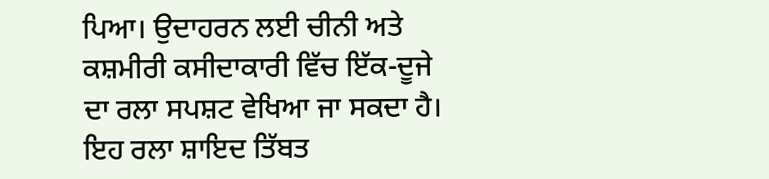ਪਿਆ। ਉਦਾਹਰਨ ਲਈ ਚੀਨੀ ਅਤੇ ਕਸ਼ਮੀਰੀ ਕਸੀਦਾਕਾਰੀ ਵਿੱਚ ਇੱਕ-ਦੂਜੇ ਦਾ ਰਲਾ ਸਪਸ਼ਟ ਵੇਖਿਆ ਜਾ ਸਕਦਾ ਹੈ। ਇਹ ਰਲਾ ਸ਼ਾਇਦ ਤਿੱਬਤ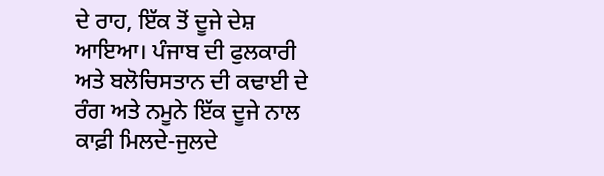ਦੇ ਰਾਹ, ਇੱਕ ਤੋਂ ਦੂਜੇ ਦੇਸ਼ ਆਇਆ। ਪੰਜਾਬ ਦੀ ਫੁਲਕਾਰੀ ਅਤੇ ਬਲੋਚਿਸਤਾਨ ਦੀ ਕਢਾਈ ਦੇ ਰੰਗ ਅਤੇ ਨਮੂਨੇ ਇੱਕ ਦੂਜੇ ਨਾਲ ਕਾਫ਼ੀ ਮਿਲਦੇ-ਜੁਲਦੇ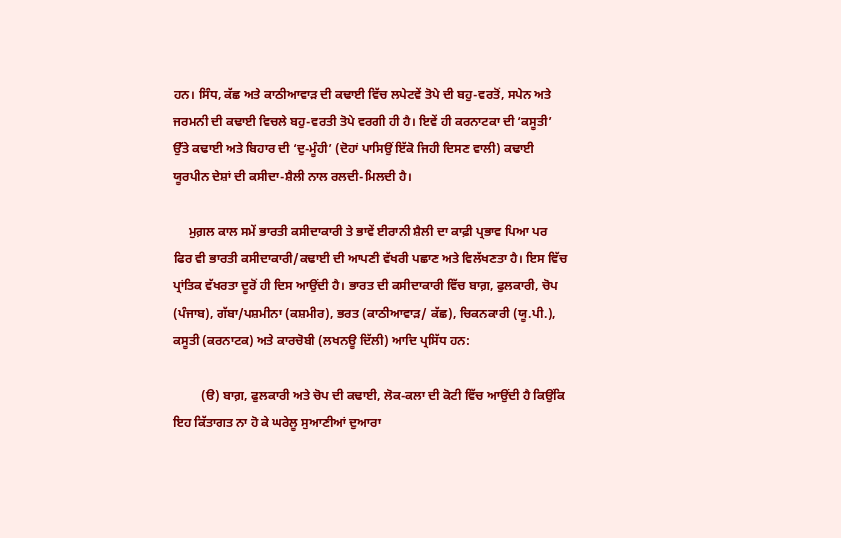ਹਨ। ਸਿੰਧ, ਕੱਛ ਅਤੇ ਕਾਠੀਆਵਾੜ ਦੀ ਕਢਾਈ ਵਿੱਚ ਲਪੇਟਵੇਂ ਤੋਪੇ ਦੀ ਬਹੁ-ਵਰਤੋਂ, ਸਪੇਨ ਅਤੇ ਜਰਮਨੀ ਦੀ ਕਢਾਈ ਵਿਚਲੇ ਬਹੁ-ਵਰਤੀ ਤੋਪੇ ਵਰਗੀ ਹੀ ਹੈ। ਇਵੇਂ ਹੀ ਕਰਨਾਟਕਾ ਦੀ ‘ਕਸੂਤੀ’ ਉੱਤੇ ਕਢਾਈ ਅਤੇ ਬਿਹਾਰ ਦੀ ‘ਦੁ-ਮੂੰਹੀ’ (ਦੋਹਾਂ ਪਾਸਿਉਂ ਇੱਕੋ ਜਿਹੀ ਦਿਸਣ ਵਾਲੀ) ਕਢਾਈ ਯੂਰਪੀਨ ਦੇਸ਼ਾਂ ਦੀ ਕਸੀਦਾ-ਸ਼ੈਲੀ ਨਾਲ ਰਲਦੀ-ਮਿਲਦੀ ਹੈ।

     ਮੁਗ਼ਲ ਕਾਲ ਸਮੇਂ ਭਾਰਤੀ ਕਸੀਦਾਕਾਰੀ ਤੇ ਭਾਵੇਂ ਈਰਾਨੀ ਸ਼ੈਲੀ ਦਾ ਕਾਫ਼ੀ ਪ੍ਰਭਾਵ ਪਿਆ ਪਰ ਫਿਰ ਵੀ ਭਾਰਤੀ ਕਸੀਦਾਕਾਰੀ/ਕਢਾਈ ਦੀ ਆਪਣੀ ਵੱਖਰੀ ਪਛਾਣ ਅਤੇ ਵਿਲੱਖਣਤਾ ਹੈ। ਇਸ ਵਿੱਚ ਪ੍ਰਾਂਤਿਕ ਵੱਖਰਤਾ ਦੂਰੋਂ ਹੀ ਦਿਸ ਆਉਂਦੀ ਹੈ। ਭਾਰਤ ਦੀ ਕਸੀਦਾਕਾਰੀ ਵਿੱਚ ਬਾਗ਼, ਫੁਲਕਾਰੀ, ਚੋਪ (ਪੰਜਾਬ), ਗੱਬਾ/ਪਸ਼ਮੀਨਾ (ਕਸ਼ਮੀਰ), ਭਰਤ (ਕਾਠੀਆਵਾੜ/ ਕੱਛ), ਚਿਕਨਕਾਰੀ (ਯੂ.ਪੀ.), ਕਸੂਤੀ (ਕਰਨਾਟਕ) ਅਤੇ ਕਾਰਚੋਬੀ (ਲਖਨਊ ਦਿੱਲੀ) ਆਦਿ ਪ੍ਰਸਿੱਧ ਹਨ:

         (ੳ) ਬਾਗ਼, ਫੁਲਕਾਰੀ ਅਤੇ ਚੋਪ ਦੀ ਕਢਾਈ, ਲੋਕ-ਕਲਾ ਦੀ ਕੋਟੀ ਵਿੱਚ ਆਉਂਦੀ ਹੈ ਕਿਉਂਕਿ ਇਹ ਕਿੱਤਾਗਤ ਨਾ ਹੋ ਕੇ ਘਰੇਲੂ ਸੁਆਣੀਆਂ ਦੁਆਰਾ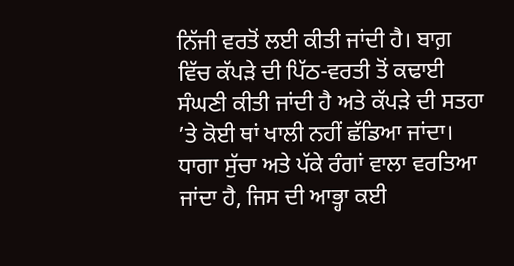ਨਿੱਜੀ ਵਰਤੋਂ ਲਈ ਕੀਤੀ ਜਾਂਦੀ ਹੈ। ਬਾਗ਼ ਵਿੱਚ ਕੱਪੜੇ ਦੀ ਪਿੱਠ-ਵਰਤੀ ਤੋਂ ਕਢਾਈ ਸੰਘਣੀ ਕੀਤੀ ਜਾਂਦੀ ਹੈ ਅਤੇ ਕੱਪੜੇ ਦੀ ਸਤਹਾ ’ਤੇ ਕੋਈ ਥਾਂ ਖਾਲੀ ਨਹੀਂ ਛੱਡਿਆ ਜਾਂਦਾ। ਧਾਗਾ ਸੁੱਚਾ ਅਤੇ ਪੱਕੇ ਰੰਗਾਂ ਵਾਲਾ ਵਰਤਿਆ ਜਾਂਦਾ ਹੈ, ਜਿਸ ਦੀ ਆਭ੍ਹਾ ਕਈ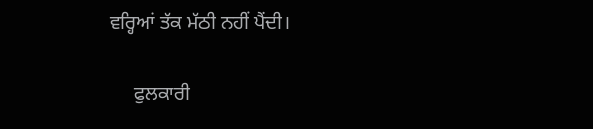ਵਰ੍ਹਿਆਂ ਤੱਕ ਮੱਠੀ ਨਹੀਂ ਪੈਂਦੀ।

     ਫੁਲਕਾਰੀ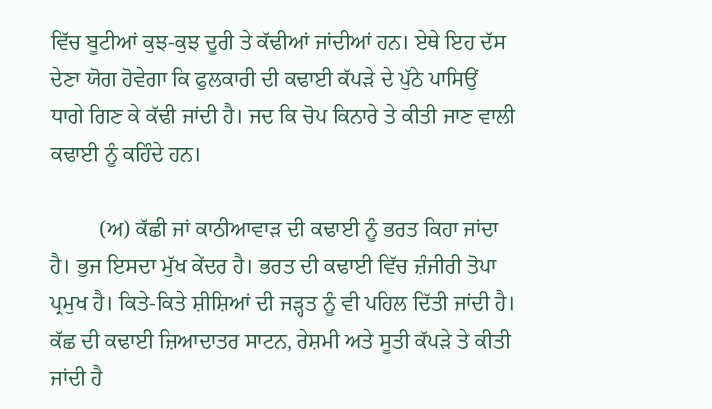ਵਿੱਚ ਬੂਟੀਆਂ ਕੁਝ-ਕੁਝ ਦੂਰੀ ਤੇ ਕੱਢੀਆਂ ਜਾਂਦੀਆਂ ਹਨ। ਏਥੇ ਇਹ ਦੱਸ ਦੇਣਾ ਯੋਗ ਹੋਵੇਗਾ ਕਿ ਫੁਲਕਾਰੀ ਦੀ ਕਢਾਈ ਕੱਪੜੇ ਦੇ ਪੁੱਠੇ ਪਾਸਿਉਂ ਧਾਗੇ ਗਿਣ ਕੇ ਕੱਢੀ ਜਾਂਦੀ ਹੈ। ਜਦ ਕਿ ਚੋਪ ਕਿਨਾਰੇ ਤੇ ਕੀਤੀ ਜਾਣ ਵਾਲੀ ਕਢਾਈ ਨੂੰ ਕਹਿੰਦੇ ਹਨ।

         (ਅ) ਕੱਛੀ ਜਾਂ ਕਾਠੀਆਵਾੜ ਦੀ ਕਢਾਈ ਨੂੰ ਭਰਤ ਕਿਹਾ ਜਾਂਦਾ ਹੈ। ਭੁਜ ਇਸਦਾ ਮੁੱਖ ਕੇਂਦਰ ਹੈ। ਭਰਤ ਦੀ ਕਢਾਈ ਵਿੱਚ ਜ਼ੰਜੀਰੀ ਤੋਪਾ ਪ੍ਰਮੁਖ ਹੈ। ਕਿਤੇ-ਕਿਤੇ ਸ਼ੀਸ਼ਿਆਂ ਦੀ ਜੜ੍ਹਤ ਨੂੰ ਵੀ ਪਹਿਲ ਦਿੱਤੀ ਜਾਂਦੀ ਹੈ। ਕੱਛ ਦੀ ਕਢਾਈ ਜ਼ਿਆਦਾਤਰ ਸਾਟਨ, ਰੇਸ਼ਮੀ ਅਤੇ ਸੂਤੀ ਕੱਪੜੇ ਤੇ ਕੀਤੀ ਜਾਂਦੀ ਹੈ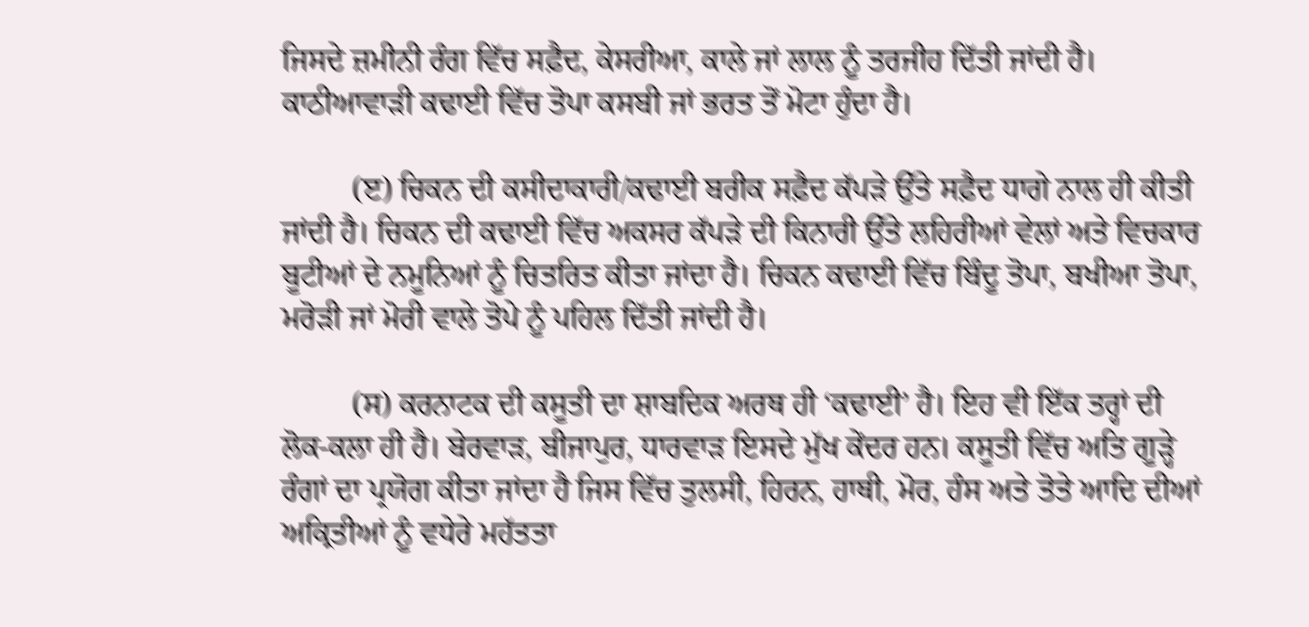ਜਿਸਦੇ ਜ਼ਮੀਨੀ ਰੰਗ ਵਿੱਚ ਸਫ਼ੈਦ, ਕੇਸਰੀਆ, ਕਾਲੇ ਜਾਂ ਲਾਲ ਨੂੰ ਤਰਜੀਹ ਦਿੱਤੀ ਜਾਂਦੀ ਹੈ। ਕਾਠੀਆਵਾੜੀ ਕਢਾਈ ਵਿੱਚ ਤੋਪਾ ਕਸਬੀ ਜਾਂ ਭਰਤ ਤੋਂ ਮੋਟਾ ਹੁੰਦਾ ਹੈ।

         (ੲ) ਚਿਕਨ ਦੀ ਕਸੀਦਾਕਾਰੀ/ਕਢਾਈ ਬਰੀਕ ਸਫ਼ੈਦ ਕੱਪੜੇ ਉੱਤੇ ਸਫ਼ੈਦ ਧਾਗੇ ਨਾਲ ਹੀ ਕੀਤੀ ਜਾਂਦੀ ਹੈ। ਚਿਕਨ ਦੀ ਕਢਾਈ ਵਿੱਚ ਅਕਸਰ ਕੱਪੜੇ ਦੀ ਕਿਨਾਰੀ ਉੱਤੇ ਲਹਿਰੀਆਂ ਵੇਲਾਂ ਅਤੇ ਵਿਚਕਾਰ ਬੂਟੀਆਂ ਦੇ ਨਮੂਨਿਆਂ ਨੂੰ ਚਿਤਰਿਤ ਕੀਤਾ ਜਾਂਦਾ ਹੈ। ਚਿਕਨ ਕਢਾਈ ਵਿੱਚ ਬਿੰਦੂ ਤੋਪਾ, ਬਖੀਆ ਤੋਪਾ, ਮਰੋੜੀ ਜਾਂ ਮੋਰੀ ਵਾਲੇ ਤੋਪੇ ਨੂੰ ਪਹਿਲ ਦਿੱਤੀ ਜਾਂਦੀ ਹੈ।

         (ਸ) ਕਰਨਾਟਕ ਦੀ ਕਸੂਤੀ ਦਾ ਸ਼ਾਬਦਿਕ ਅਰਥ ਹੀ ‘ਕਢਾਈ’ ਹੈ। ਇਹ ਵੀ ਇੱਕ ਤਰ੍ਹਾਂ ਦੀ ਲੋਕ-ਕਲਾ ਹੀ ਹੈ। ਬੇਰਵਾੜ, ਬੀਜਾਪੁਰ, ਧਾਰਵਾੜ ਇਸਦੇ ਮੁੱਖ ਕੇਂਦਰ ਹਨ। ਕਸੂਤੀ ਵਿੱਚ ਅਤਿ ਗੂੜ੍ਹੇ ਰੰਗਾਂ ਦਾ ਪ੍ਰਯੋਗ ਕੀਤਾ ਜਾਂਦਾ ਹੈ ਜਿਸ ਵਿੱਚ ਤੁਲਸੀ, ਹਿਰਨ, ਹਾਥੀ, ਮੋਰ, ਹੰਸ ਅਤੇ ਤੋਤੇ ਆਦਿ ਦੀਆਂ ਅਕ੍ਰਿਤੀਆਂ ਨੂੰ ਵਧੇਰੇ ਮਹੱਤਤਾ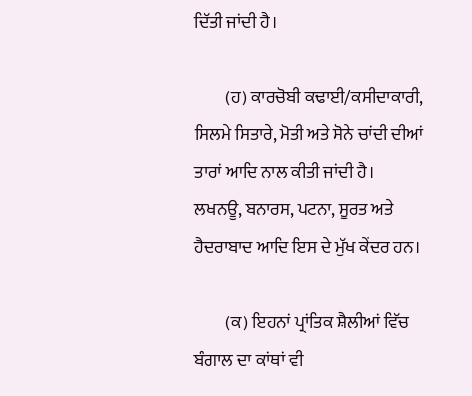ਦਿੱਤੀ ਜਾਂਦੀ ਹੈ।

         (ਹ) ਕਾਰਚੋਬੀ ਕਢਾਈ/ਕਸੀਦਾਕਾਰੀ, ਸਿਲਮੇ ਸਿਤਾਰੇ, ਮੋਤੀ ਅਤੇ ਸੋਨੇ ਚਾਂਦੀ ਦੀਆਂ ਤਾਰਾਂ ਆਦਿ ਨਾਲ ਕੀਤੀ ਜਾਂਦੀ ਹੈ। ਲਖਨਊ, ਬਨਾਰਸ, ਪਟਨਾ, ਸੂਰਤ ਅਤੇ ਹੈਦਰਾਬਾਦ ਆਦਿ ਇਸ ਦੇ ਮੁੱਖ ਕੇਂਦਰ ਹਨ।

         (ਕ) ਇਹਨਾਂ ਪ੍ਰਾਂਤਿਕ ਸ਼ੈਲੀਆਂ ਵਿੱਚ ਬੰਗਾਲ ਦਾ ਕਾਂਥਾਂ ਵੀ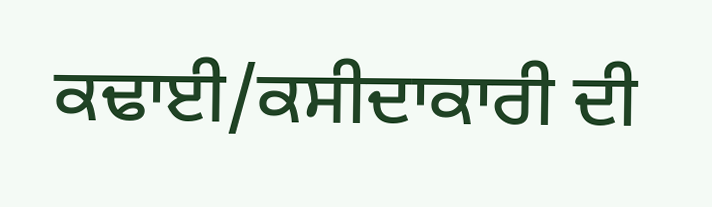ਕਢਾਈ/ਕਸੀਦਾਕਾਰੀ ਦੀ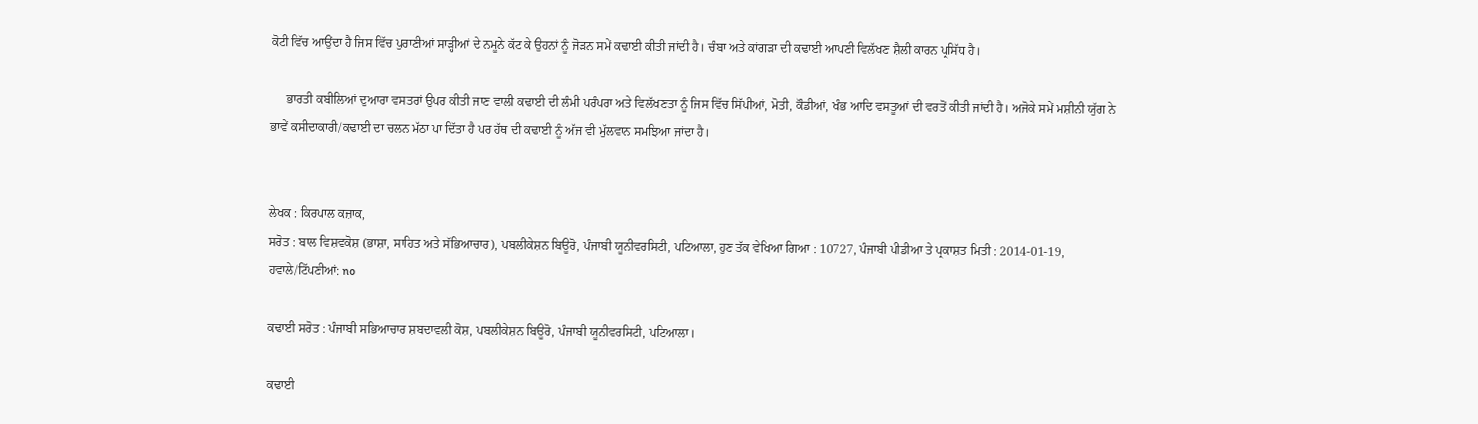ਕੋਟੀ ਵਿੱਚ ਆਉਂਦਾ ਹੈ ਜਿਸ ਵਿੱਚ ਪੁਰਾਣੀਆਂ ਸਾੜ੍ਹੀਆਂ ਦੇ ਨਮੂਨੇ ਕੱਟ ਕੇ ਉਹਨਾਂ ਨੂੰ ਜੋੜਨ ਸਮੇਂ ਕਢਾਈ ਕੀਤੀ ਜਾਂਦੀ ਹੈ। ਚੰਬਾ ਅਤੇ ਕਾਂਗੜਾ ਦੀ ਕਢਾਈ ਆਪਣੀ ਵਿਲੱਖਣ ਸ਼ੈਲੀ ਕਾਰਨ ਪ੍ਰਸਿੱਧ ਹੈ।

     ਭਾਰਤੀ ਕਬੀਲਿਆਂ ਦੁਆਰਾ ਵਸਤਰਾਂ ਉਪਰ ਕੀਤੀ ਜਾਣ ਵਾਲੀ ਕਢਾਈ ਦੀ ਲੰਮੀ ਪਰੰਪਰਾ ਅਤੇ ਵਿਲੱਖਣਤਾ ਨੂੰ ਜਿਸ ਵਿੱਚ ਸਿੱਪੀਆਂ, ਮੋਤੀ, ਕੌਡੀਆਂ, ਖੰਭ ਆਦਿ ਵਸਤੂਆਂ ਦੀ ਵਰਤੋਂ ਕੀਤੀ ਜਾਂਦੀ ਹੈ। ਅਜੋਕੇ ਸਮੇਂ ਮਸ਼ੀਨੀ ਯੁੱਗ ਨੇ ਭਾਵੇਂ ਕਸੀਦਾਕਾਰੀ/ਕਢਾਈ ਦਾ ਚਲਨ ਮੱਠਾ ਪਾ ਦਿੱਤਾ ਹੈ ਪਰ ਹੱਥ ਦੀ ਕਢਾਈ ਨੂੰ ਅੱਜ ਵੀ ਮੁੱਲਵਾਨ ਸਮਝਿਆ ਜਾਂਦਾ ਹੈ।


ਲੇਖਕ : ਕਿਰਪਾਲ ਕਜ਼ਾਕ,
ਸਰੋਤ : ਬਾਲ ਵਿਸ਼ਵਕੋਸ਼ (ਭਾਸ਼ਾ, ਸਾਹਿਤ ਅਤੇ ਸੱਭਿਆਚਾਰ), ਪਬਲੀਕੇਸ਼ਨ ਬਿਊਰੋ, ਪੰਜਾਬੀ ਯੂਨੀਵਰਸਿਟੀ, ਪਟਿਆਲਾ, ਹੁਣ ਤੱਕ ਵੇਖਿਆ ਗਿਆ : 10727, ਪੰਜਾਬੀ ਪੀਡੀਆ ਤੇ ਪ੍ਰਕਾਸ਼ਤ ਮਿਤੀ : 2014-01-19, ਹਵਾਲੇ/ਟਿੱਪਣੀਆਂ: no

ਕਢਾਈ ਸਰੋਤ : ਪੰਜਾਬੀ ਸਭਿਆਚਾਰ ਸ਼ਬਦਾਵਲੀ ਕੋਸ਼, ਪਬਲੀਕੇਸ਼ਨ ਬਿਊਰੋ, ਪੰਜਾਬੀ ਯੂਨੀਵਰਸਿਟੀ, ਪਟਿਆਲਾ।

ਕਢਾਈ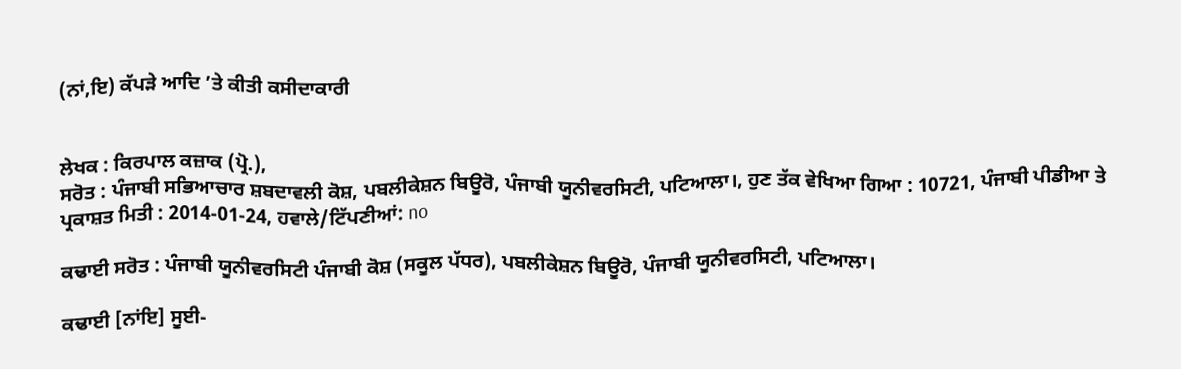(ਨਾਂ,ਇ) ਕੱਪੜੇ ਆਦਿ ’ਤੇ ਕੀਤੀ ਕਸੀਦਾਕਾਰੀ


ਲੇਖਕ : ਕਿਰਪਾਲ ਕਜ਼ਾਕ (ਪ੍ਰੋ.),
ਸਰੋਤ : ਪੰਜਾਬੀ ਸਭਿਆਚਾਰ ਸ਼ਬਦਾਵਲੀ ਕੋਸ਼, ਪਬਲੀਕੇਸ਼ਨ ਬਿਊਰੋ, ਪੰਜਾਬੀ ਯੂਨੀਵਰਸਿਟੀ, ਪਟਿਆਲਾ।, ਹੁਣ ਤੱਕ ਵੇਖਿਆ ਗਿਆ : 10721, ਪੰਜਾਬੀ ਪੀਡੀਆ ਤੇ ਪ੍ਰਕਾਸ਼ਤ ਮਿਤੀ : 2014-01-24, ਹਵਾਲੇ/ਟਿੱਪਣੀਆਂ: no

ਕਢਾਈ ਸਰੋਤ : ਪੰਜਾਬੀ ਯੂਨੀਵਰਸਿਟੀ ਪੰਜਾਬੀ ਕੋਸ਼ (ਸਕੂਲ ਪੱਧਰ), ਪਬਲੀਕੇਸ਼ਨ ਬਿਊਰੋ, ਪੰਜਾਬੀ ਯੂਨੀਵਰਸਿਟੀ, ਪਟਿਆਲਾ।

ਕਢਾਈ [ਨਾਂਇ] ਸੂਈ-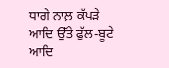ਧਾਗੇ ਨਾਲ਼ ਕੱਪੜੇ ਆਦਿ ਉੱਤੇ ਫੁੱਲ-ਬੂਟੇ ਆਦਿ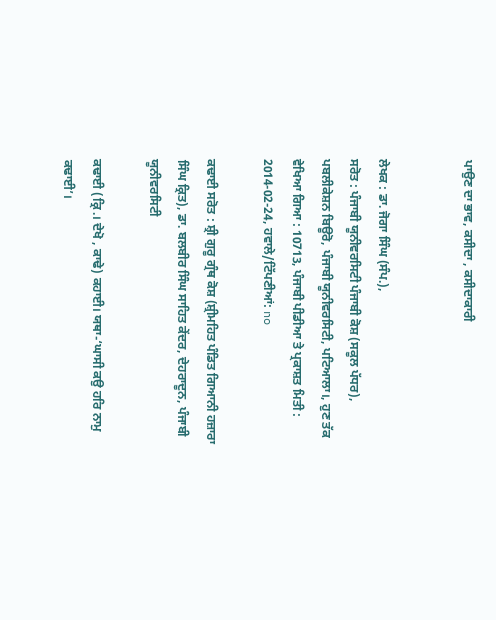ਪਾਉਣ ਦਾ ਭਾਵ, ਕਸੀਦਾ , ਕਸੀਦਾਕਾਰੀ


ਲੇਖਕ : ਡਾ. ਜੋਗਾ ਸਿੰਘ (ਸੰਪ.),
ਸਰੋਤ : ਪੰਜਾਬੀ ਯੂਨੀਵਰਸਿਟੀ ਪੰਜਾਬੀ ਕੋਸ਼ (ਸਕੂਲ ਪੱਧਰ), ਪਬਲੀਕੇਸ਼ਨ ਬਿਊਰੋ, ਪੰਜਾਬੀ ਯੂਨੀਵਰਸਿਟੀ, ਪਟਿਆਲਾ।, ਹੁਣ ਤੱਕ ਵੇਖਿਆ ਗਿਆ : 10713, ਪੰਜਾਬੀ ਪੀਡੀਆ ਤੇ ਪ੍ਰਕਾਸ਼ਤ ਮਿਤੀ : 2014-02-24, ਹਵਾਲੇ/ਟਿੱਪਣੀਆਂ: no

ਕਢਾਈ ਸਰੋਤ : ਸ਼੍ਰੀ ਗੁਰੂ ਗ੍ਰੰਥ ਕੋਸ਼ (ਸ਼੍ਰੀਮਹਿਤ ਪੰਡਿਤ ਗਿਆਨੀ ਹਜ਼ਾਰਾ ਸਿੰਘ ਕ੍ਰਿਤ), ਡਾ. ਬਲਬੀਰ ਸਿੰਘ ਸਾਹਿਤ ਕੇਂਦਰ, ਦੇਹਰਾਦੂਨ, ਪੰਜਾਬੀ ਯੂਨੀਵਰਸਿਟੀ

ਕਢਾਈ (ਕ੍ਰਿ.। ਦੇਖੋ , ਕਾਢੇ) ਕਹਾਈ। ਯਥਾ-‘ਘਾਸੀ ਕਉ ਹਰਿ ਨਾਮੁ ਕਢਾਈ’।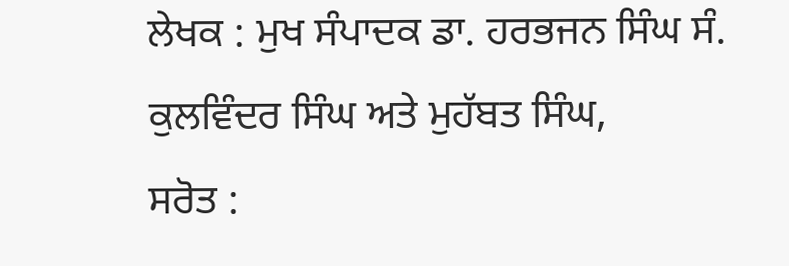ਲੇਖਕ : ਮੁਖ ਸੰਪਾਦਕ ਡਾ. ਹਰਭਜਨ ਸਿੰਘ ਸੰ. ਕੁਲਵਿੰਦਰ ਸਿੰਘ ਅਤੇ ਮੁਹੱਬਤ ਸਿੰਘ,
ਸਰੋਤ :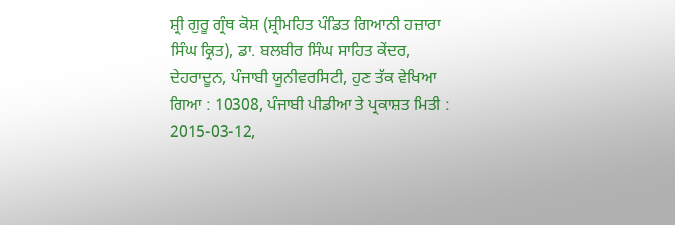ਸ਼੍ਰੀ ਗੁਰੂ ਗ੍ਰੰਥ ਕੋਸ਼ (ਸ਼੍ਰੀਮਹਿਤ ਪੰਡਿਤ ਗਿਆਨੀ ਹਜ਼ਾਰਾ ਸਿੰਘ ਕ੍ਰਿਤ), ਡਾ. ਬਲਬੀਰ ਸਿੰਘ ਸਾਹਿਤ ਕੇਂਦਰ, ਦੇਹਰਾਦੂਨ, ਪੰਜਾਬੀ ਯੂਨੀਵਰਸਿਟੀ, ਹੁਣ ਤੱਕ ਵੇਖਿਆ ਗਿਆ : 10308, ਪੰਜਾਬੀ ਪੀਡੀਆ ਤੇ ਪ੍ਰਕਾਸ਼ਤ ਮਿਤੀ : 2015-03-12,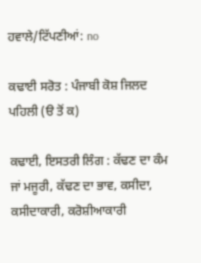ਹਵਾਲੇ/ਟਿੱਪਣੀਆਂ: no

ਕਢਾਈ ਸਰੋਤ : ਪੰਜਾਬੀ ਕੋਸ਼ ਜਿਲਦ ਪਹਿਲੀ (ੳ ਤੋਂ ਕ)

ਕਢਾਈ, ਇਸਤਰੀ ਲਿੰਗ : ਕੱਢਣ ਦਾ ਕੰਮ ਜਾਂ ਮਜੂਰੀ, ਕੱਢਣ ਦਾ ਭਾਵ, ਕਸੀਦਾ, ਕਸੀਦਾਕਾਰੀ, ਕਰੋਸ਼ੀਆਕਾਰੀ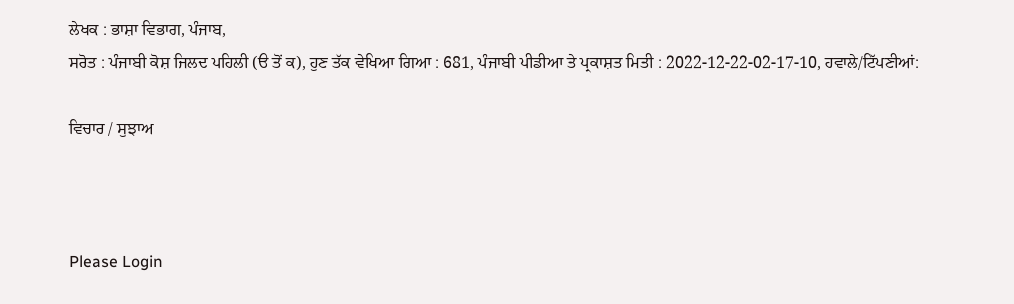ਲੇਖਕ : ਭਾਸ਼ਾ ਵਿਭਾਗ, ਪੰਜਾਬ,
ਸਰੋਤ : ਪੰਜਾਬੀ ਕੋਸ਼ ਜਿਲਦ ਪਹਿਲੀ (ੳ ਤੋਂ ਕ), ਹੁਣ ਤੱਕ ਵੇਖਿਆ ਗਿਆ : 681, ਪੰਜਾਬੀ ਪੀਡੀਆ ਤੇ ਪ੍ਰਕਾਸ਼ਤ ਮਿਤੀ : 2022-12-22-02-17-10, ਹਵਾਲੇ/ਟਿੱਪਣੀਆਂ:

ਵਿਚਾਰ / ਸੁਝਾਅ



Please Login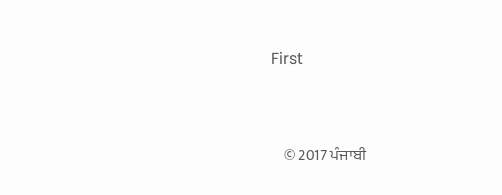First


    © 2017 ਪੰਜਾਬੀ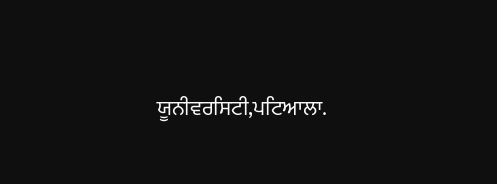ਯੂਨੀਵਰਸਿਟੀ,ਪਟਿਆਲਾ.